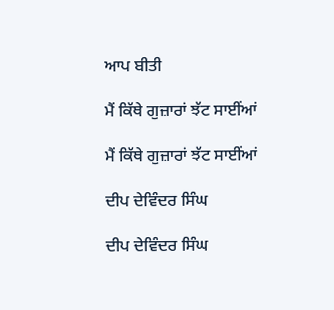ਆਪ ਬੀਤੀ

ਮੈਂ ਕਿੱਥੇ ਗੁਜ਼ਾਰਾਂ ਝੱਟ ਸਾਈਂਆਂ

ਮੈਂ ਕਿੱਥੇ ਗੁਜ਼ਾਰਾਂ ਝੱਟ ਸਾਈਂਆਂ

ਦੀਪ ਦੇਵਿੰਦਰ ਸਿੰਘ

ਦੀਪ ਦੇਵਿੰਦਰ ਸਿੰਘ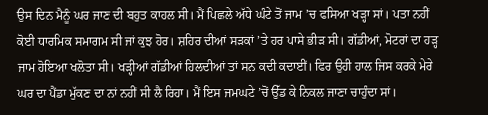ਉਸ ਦਿਨ ਮੈਨੂੰ ਘਰ ਜਾਣ ਦੀ ਬਹੁਤ ਕਾਹਲ ਸੀ। ਮੈਂ ਪਿਛਲੇ ਅੱਧੇ ਘੰਟੇ ਤੋਂ ਜਾਮ ’ਚ ਫਸਿਆ ਖੜ੍ਹਾ ਸਾਂ। ਪਤਾ ਨਹੀਂ ਕੋਈ ਧਾਰਮਿਕ ਸਮਾਗਮ ਸੀ ਜਾਂ ਕੁਝ ਹੋਰ। ਸ਼ਹਿਰ ਦੀਆਂ ਸੜਕਾਂ ’ਤੇ ਹਰ ਪਾਸੇ ਭੀੜ ਸੀ। ਗੱਡੀਆਂ, ਮੋਟਰਾਂ ਦਾ ਹੜ੍ਹ ਜਾਮ ਹੋਇਆ ਖਲੋਤਾ ਸੀ। ਖੜ੍ਹੀਆਂ ਗੱਡੀਆਂ ਹਿਲਦੀਆਂ ਤਾਂ ਸਨ ਕਦੀ ਕਦਾਈਂ। ਫਿਰ ਉਹੀ ਹਾਲ ਜਿਸ ਕਰਕੇ ਮੇਰੇ ਘਰ ਦਾ ਪੈਂਡਾ ਮੁੱਕਣ ਦਾ ਨਾਂ ਨਹੀਂ ਸੀ ਲੈ ਰਿਹਾ। ਮੈਂ ਇਸ ਜਮਘਟੇ ’ਚੋਂ ਉੱਡ ਕੇ ਨਿਕਲ ਜਾਣਾ ਚਾਹੁੰਦਾ ਸਾਂ।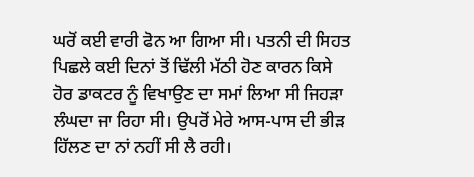ਘਰੋਂ ਕਈ ਵਾਰੀ ਫੋਨ ਆ ਗਿਆ ਸੀ। ਪਤਨੀ ਦੀ ਸਿਹਤ ਪਿਛਲੇ ਕਈ ਦਿਨਾਂ ਤੋਂ ਢਿੱਲੀ ਮੱਠੀ ਹੋਣ ਕਾਰਨ ਕਿਸੇ ਹੋਰ ਡਾਕਟਰ ਨੂੰ ਵਿਖਾਉਣ ਦਾ ਸਮਾਂ ਲਿਆ ਸੀ ਜਿਹੜਾ ਲੰਘਦਾ ਜਾ ਰਿਹਾ ਸੀ। ਉਪਰੋਂ ਮੇਰੇ ਆਸ-ਪਾਸ ਦੀ ਭੀੜ ਹਿੱਲਣ ਦਾ ਨਾਂ ਨਹੀਂ ਸੀ ਲੈ ਰਹੀ।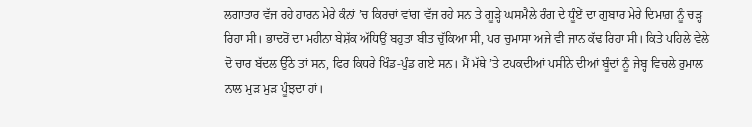ਲਗਾਤਾਰ ਵੱਜ ਰਹੇ ਹਾਰਨ ਮੇਰੇ ਕੰਨਾਂ ’ਚ ਕਿਰਚਾਂ ਵਾਂਗ ਵੱਜ ਰਹੇ ਸਨ ਤੇ ਗੂੜ੍ਹੇ ਘਸਮੈਲੇ ਰੰਗ ਦੇ ਧੂੰਏਂ ਦਾ ਗੁਬਾਰ ਮੇਰੇ ਦਿਮਾਗ਼ ਨੂੰ ਚੜ੍ਹ ਰਿਹਾ ਸੀ। ਭਾਦਰੋਂ ਦਾ ਮਹੀਨਾ ਬੇਸ਼ੱਕ ਅੱਧਿਉਂ ਬਹੁਤਾ ਬੀਤ ਚੁੱਕਿਆ ਸੀ, ਪਰ ਚੁਮਾਸਾ ਅਜੇ ਵੀ ਜਾਨ ਕੱਢ ਰਿਹਾ ਸੀ। ਕਿਤੇ ਪਹਿਲੇ ਵੇਲੇ ਦੋ ਚਾਰ ਬੱਦਲ ਉੱਠੇ ਤਾਂ ਸਨ, ਫਿਰ ਕਿਧਰੇ ਖਿੰਡ-ਪੁੰਡ ਗਏ ਸਨ। ਮੈਂ ਮੱਥੇ ’ਤੇ ਟਪਕਦੀਆਂ ਪਸੀਨੇ ਦੀਆਂ ਬੂੰਦਾਂ ਨੂੰ ਜੇਬ੍ਹ ਵਿਚਲੇ ਰੁਮਾਲ ਨਾਲ ਮੁੜ ਮੁੜ ਪੂੰਝਦਾ ਹਾਂ।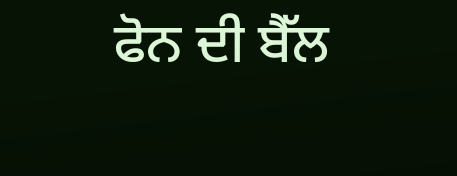ਫੋਨ ਦੀ ਬੈੱਲ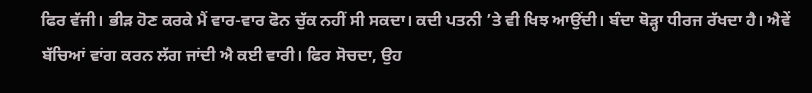ਫਿਰ ਵੱਜੀ। ਭੀੜ ਹੋਣ ਕਰਕੇ ਮੈਂ ਵਾਰ-ਵਾਰ ਫੋਨ ਚੁੱਕ ਨਹੀਂ ਸੀ ਸਕਦਾ। ਕਦੀ ਪਤਨੀ ’ਤੇ ਵੀ ਖਿਝ ਆਉਂਦੀ। ਬੰਦਾ ਥੋੜ੍ਹਾ ਧੀਰਜ ਰੱਖਦਾ ਹੈ। ਐਵੇਂ ਬੱਚਿਆਂ ਵਾਂਗ ਕਰਨ ਲੱਗ ਜਾਂਦੀ ਐ ਕਈ ਵਾਰੀ। ਫਿਰ ਸੋਚਦਾ, ਉਹ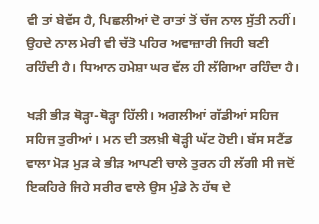ਵੀ ਤਾਂ ਬੇਵੱਸ ਹੈ, ਪਿਛਲੀਆਂ ਦੋ ਰਾਤਾਂ ਤੋਂ ਚੱਜ ਨਾਲ ਸੁੱਤੀ ਨਹੀਂ। ਉਹਦੇ ਨਾਲ ਮੇਰੀ ਵੀ ਚੱਤੋ ਪਹਿਰ ਅਵਾਜ਼ਾਰੀ ਜਿਹੀ ਬਣੀ ਰਹਿੰਦੀ ਹੈ। ਧਿਆਨ ਹਮੇਸ਼ਾ ਘਰ ਵੱਲ ਹੀ ਲੱਗਿਆ ਰਹਿੰਦਾ ਹੈ।

ਖੜੀ ਭੀੜ ਥੋੜ੍ਹਾ-ਥੋੜ੍ਹਾ ਹਿੱਲੀ। ਅਗਲੀਆਂ ਗੱਡੀਆਂ ਸਹਿਜ ਸਹਿਜ ਤੁਰੀਆਂ। ਮਨ ਦੀ ਤਲਖ਼ੀ ਥੋੜ੍ਹੀ ਘੱਟ ਹੋਈ। ਬੱਸ ਸਟੈਂਡ ਵਾਲਾ ਮੋੜ ਮੁੜ ਕੇ ਭੀੜ ਆਪਣੀ ਚਾਲੇ ਤੁਰਨ ਹੀ ਲੱਗੀ ਸੀ ਜਦੋਂ ਇਕਹਿਰੇ ਜਿਹੇ ਸਰੀਰ ਵਾਲੇ ਉਸ ਮੁੰਡੇ ਨੇ ਹੱਥ ਦੇ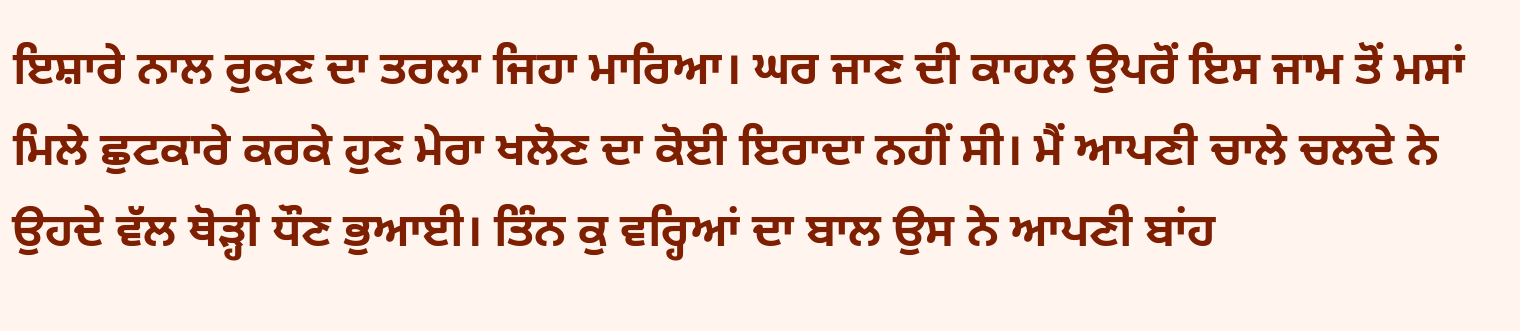ਇਸ਼ਾਰੇ ਨਾਲ ਰੁਕਣ ਦਾ ਤਰਲਾ ਜਿਹਾ ਮਾਰਿਆ। ਘਰ ਜਾਣ ਦੀ ਕਾਹਲ ਉਪਰੋਂ ਇਸ ਜਾਮ ਤੋਂ ਮਸਾਂ ਮਿਲੇ ਛੁਟਕਾਰੇ ਕਰਕੇ ਹੁਣ ਮੇਰਾ ਖਲੋਣ ਦਾ ਕੋਈ ਇਰਾਦਾ ਨਹੀਂ ਸੀ। ਮੈਂ ਆਪਣੀ ਚਾਲੇ ਚਲਦੇ ਨੇ ਉਹਦੇ ਵੱਲ ਥੋੜ੍ਹੀ ਧੌਣ ਭੁਆਈ। ਤਿੰਨ ਕੁ ਵਰ੍ਹਿਆਂ ਦਾ ਬਾਲ ਉਸ ਨੇ ਆਪਣੀ ਬਾਂਹ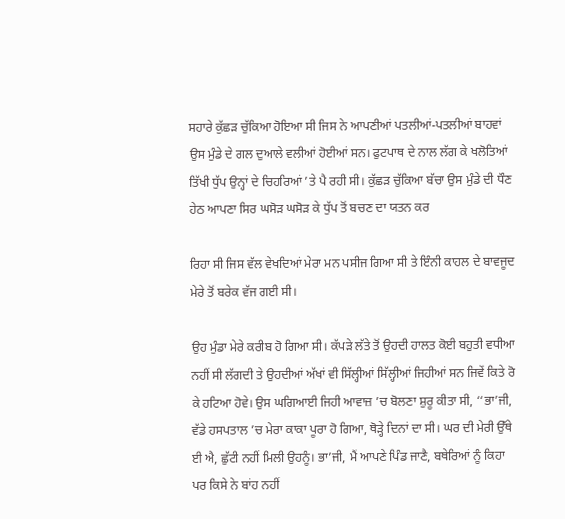ਸਹਾਰੇ ਕੁੱਛੜ ਚੁੱਕਿਆ ਹੋਇਆ ਸੀ ਜਿਸ ਨੇ ਆਪਣੀਆਂ ਪਤਲੀਆਂ-ਪਤਲੀਆਂ ਬਾਹਵਾਂ ਉਸ ਮੁੰਡੇ ਦੇ ਗਲ ਦੁਆਲੇ ਵਲੀਆਂ ਹੋਈਆਂ ਸਨ। ਫੁਟਪਾਥ ਦੇ ਨਾਲ ਲੱਗ ਕੇ ਖਲੋਤਿਆਂ ਤਿੱਖੀ ਧੁੱਪ ਉਨ੍ਹਾਂ ਦੇ ਚਿਹਰਿਆਂ ’ਤੇ ਪੈ ਰਹੀ ਸੀ। ਕੁੱਛੜ ਚੁੱਕਿਆ ਬੱਚਾ ਉਸ ਮੁੰਡੇ ਦੀ ਧੌਣ ਹੇਠ ਆਪਣਾ ਸਿਰ ਘਸੋੜ ਘਸੋੜ ਕੇ ਧੁੱਪ ਤੋਂ ਬਚਣ ਦਾ ਯਤਨ ਕਰ

ਰਿਹਾ ਸੀ ਜਿਸ ਵੱਲ ਵੇਖਦਿਆਂ ਮੇਰਾ ਮਨ ਪਸੀਜ ਗਿਆ ਸੀ ਤੇ ਇੰਨੀ ਕਾਹਲ ਦੇ ਬਾਵਜੂਦ ਮੇਰੇ ਤੋਂ ਬਰੇਕ ਵੱਜ ਗਈ ਸੀ।

ਉਹ ਮੁੰਡਾ ਮੇਰੇ ਕਰੀਬ ਹੋ ਗਿਆ ਸੀ। ਕੱਪੜੇ ਲੱਤੇ ਤੋਂ ਉਹਦੀ ਹਾਲਤ ਕੋਈ ਬਹੁਤੀ ਵਧੀਆ ਨਹੀਂ ਸੀ ਲੱਗਦੀ ਤੇ ਉਹਦੀਆਂ ਅੱਖਾਂ ਵੀ ਸਿੱਲ੍ਹੀਆਂ ਸਿੱਲ੍ਹੀਆਂ ਜਿਹੀਆਂ ਸਨ ਜਿਵੇਂ ਕਿਤੇ ਰੋ ਕੇ ਹਟਿਆ ਹੋਵੇ। ਉਸ ਘਗਿਆਈ ਜਿਹੀ ਆਵਾਜ਼ ’ਚ ਬੋਲਣਾ ਸ਼ੁਰੂ ਕੀਤਾ ਸੀ, ‘‘ਭਾ’ਜੀ, ਵੱਡੇ ਹਸਪਤਾਲ ’ਚ ਮੇਰਾ ਕਾਕਾ ਪੂਰਾ ਹੋ ਗਿਆ, ਥੋੜ੍ਹੇ ਦਿਨਾਂ ਦਾ ਸੀ। ਘਰ ਦੀ ਮੇਰੀ ਉੱਥੇ ਈ ਐ, ਛੁੱਟੀ ਨਹੀਂ ਮਿਲੀ ਉਹਨੂੰ। ਭਾ’ਜੀ, ਮੈਂ ਆਪਣੇ ਪਿੰਡ ਜਾਣੈ, ਬਥੇਰਿਆਂ ਨੂੰ ਕਿਹਾ ਪਰ ਕਿਸੇ ਨੇ ਬਾਂਹ ਨਹੀਂ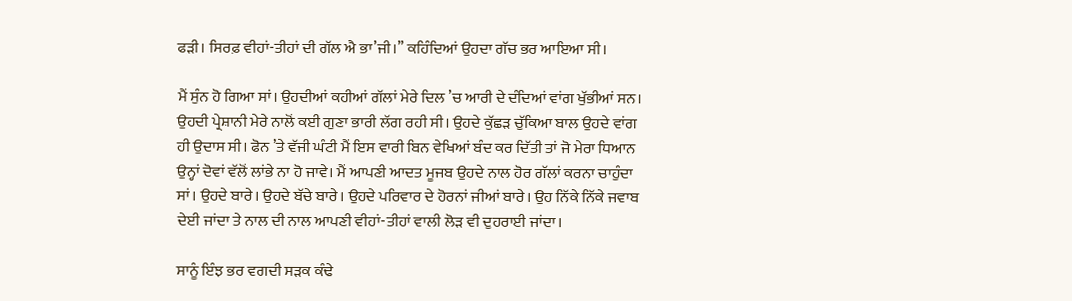ਫੜੀ। ਸਿਰਫ਼ ਵੀਹਾਂ-ਤੀਹਾਂ ਦੀ ਗੱਲ ਐ ਭਾ’ਜੀ।’’ ਕਹਿੰਦਿਆਂ ਉਹਦਾ ਗੱਚ ਭਰ ਆਇਆ ਸੀ।

ਮੈਂ ਸੁੰਨ ਹੋ ਗਿਆ ਸਾਂ। ਉਹਦੀਆਂ ਕਹੀਆਂ ਗੱਲਾਂ ਮੇਰੇ ਦਿਲ ’ਚ ਆਰੀ ਦੇ ਦੰਦਿਆਂ ਵਾਂਗ ਖੁੱਭੀਆਂ ਸਨ। ਉਹਦੀ ਪ੍ਰੇਸ਼ਾਨੀ ਮੇਰੇ ਨਾਲੋਂ ਕਈ ਗੁਣਾ ਭਾਰੀ ਲੱਗ ਰਹੀ ਸੀ। ਉਹਦੇ ਕੁੱਛੜ ਚੁੱਕਿਆ ਬਾਲ ਉਹਦੇ ਵਾਂਗ ਹੀ ਉਦਾਸ ਸੀ। ਫੋਨ ’ਤੇ ਵੱਜੀ ਘੰਟੀ ਮੈਂ ਇਸ ਵਾਰੀ ਬਿਨ ਵੇਖਿਆਂ ਬੰਦ ਕਰ ਦਿੱਤੀ ਤਾਂ ਜੋ ਮੇਰਾ ਧਿਆਨ ਉਨ੍ਹਾਂ ਦੋਵਾਂ ਵੱਲੋਂ ਲਾਂਭੇ ਨਾ ਹੋ ਜਾਵੇ। ਮੈਂ ਆਪਣੀ ਆਦਤ ਮੂਜਬ ਉਹਦੇ ਨਾਲ ਹੋਰ ਗੱਲਾਂ ਕਰਨਾ ਚਾਹੁੰਦਾ ਸਾਂ। ਉਹਦੇ ਬਾਰੇ। ਉਹਦੇ ਬੱਚੇ ਬਾਰੇ। ਉਹਦੇ ਪਰਿਵਾਰ ਦੇ ਹੋਰਨਾਂ ਜੀਆਂ ਬਾਰੇ। ਉਹ ਨਿੱਕੇ ਨਿੱਕੇ ਜਵਾਬ ਦੇਈ ਜਾਂਦਾ ਤੇ ਨਾਲ ਦੀ ਨਾਲ ਆਪਣੀ ਵੀਹਾਂ-ਤੀਹਾਂ ਵਾਲੀ ਲੋੜ ਵੀ ਦੁਹਰਾਈ ਜਾਂਦਾ।

ਸਾਨੂੰ ਇੰਝ ਭਰ ਵਗਦੀ ਸੜਕ ਕੰਢੇ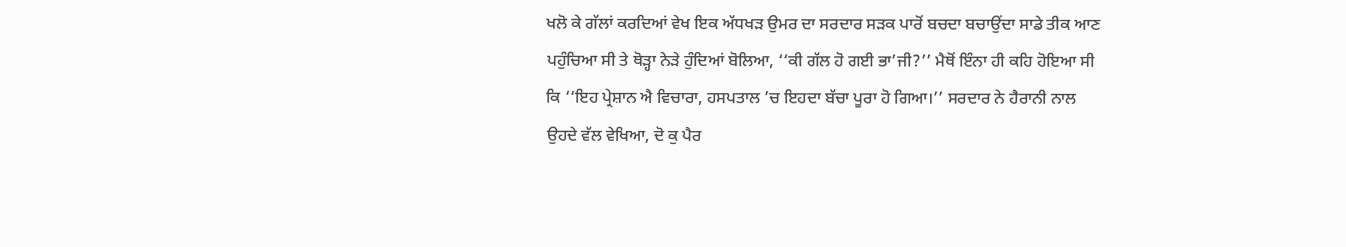ਖਲੋ ਕੇ ਗੱਲਾਂ ਕਰਦਿਆਂ ਵੇਖ ਇਕ ਅੱਧਖੜ ਉਮਰ ਦਾ ਸਰਦਾਰ ਸੜਕ ਪਾਰੋਂ ਬਚਦਾ ਬਚਾਉਂਦਾ ਸਾਡੇ ਤੀਕ ਆਣ ਪਹੁੰਚਿਆ ਸੀ ਤੇ ਥੋੜ੍ਹਾ ਨੇੜੇ ਹੁੰਦਿਆਂ ਬੋਲਿਆ, ‘‘ਕੀ ਗੱਲ ਹੋ ਗਈ ਭਾ’ਜੀ?’’ ਮੈਥੋਂ ਇੰਨਾ ਹੀ ਕਹਿ ਹੋਇਆ ਸੀ ਕਿ ‘‘ਇਹ ਪ੍ਰੇਸ਼ਾਨ ਐ ਵਿਚਾਰਾ, ਹਸਪਤਾਲ ’ਚ ਇਹਦਾ ਬੱਚਾ ਪੂਰਾ ਹੋ ਗਿਆ।’’ ਸਰਦਾਰ ਨੇ ਹੈਰਾਨੀ ਨਾਲ ਉਹਦੇ ਵੱਲ ਵੇਖਿਆ, ਦੋ ਕੁ ਪੈਰ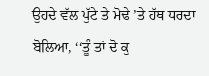ਉਹਦੇ ਵੱਲ ਪੁੱਟੇ ਤੇ ਮੋਢੇ ’ਤੇ ਹੱਥ ਧਰਦਾ ਬੋਲਿਆ, ‘‘ਤੂੰ ਤਾਂ ਦੋ ਕੁ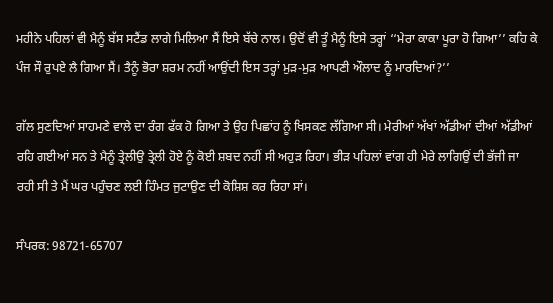ਮਹੀਨੇ ਪਹਿਲਾਂ ਵੀ ਮੈਨੂੰ ਬੱਸ ਸਟੈਂਡ ਲਾਗੇ ਮਿਲਿਆ ਸੈਂ ਇਸੇ ਬੱਚੇ ਨਾਲ। ਉਦੋਂ ਵੀ ਤੂੰ ਮੈਨੂੰ ਇਸੇ ਤਰ੍ਹਾਂ ‘‘ਮੇਰਾ ਕਾਕਾ ਪੂਰਾ ਹੋ ਗਿਆ’’ ਕਹਿ ਕੇ ਪੰਜ ਸੌ ਰੁਪਏ ਲੈ ਗਿਆ ਸੈਂ। ਤੈਨੂੰ ਭੋਰਾ ਸ਼ਰਮ ਨਹੀਂ ਆਉਂਦੀ ਇਸ ਤਰ੍ਹਾਂ ਮੁੜ-ਮੁੜ ਆਪਣੀ ਔਲਾਦ ਨੂੰ ਮਾਰਦਿਆਂ?’’

ਗੱਲ ਸੁਣਦਿਆਂ ਸਾਹਮਣੇ ਵਾਲੇ ਦਾ ਰੰਗ ਫੱਕ ਹੋ ਗਿਆ ਤੇ ਉਹ ਪਿਛਾਂਹ ਨੂੰ ਖਿਸਕਣ ਲੱਗਿਆ ਸੀ। ਮੇਰੀਆਂ ਅੱਖਾਂ ਅੱਡੀਆਂ ਦੀਆਂ ਅੱਡੀਆਂ ਰਹਿ ਗਈਆਂ ਸਨ ਤੇ ਮੈਨੂੰ ਤ੍ਰੇਲੀਉ ਤ੍ਰੇਲੀ ਹੋਏ ਨੂੰ ਕੋਈ ਸ਼ਬਦ ਨਹੀਂ ਸੀ ਅਹੁੜ ਰਿਹਾ। ਭੀੜ ਪਹਿਲਾਂ ਵਾਂਗ ਹੀ ਮੇਰੇ ਲਾਗਿਉਂ ਦੀ ਭੱਜੀ ਜਾ ਰਹੀ ਸੀ ਤੇ ਮੈਂ ਘਰ ਪਹੁੰਚਣ ਲਈ ਹਿੰਮਤ ਜੁਟਾਉਣ ਦੀ ਕੋਸ਼ਿਸ਼ ਕਰ ਰਿਹਾ ਸਾਂ।

ਸੰਪਰਕ: 98721-65707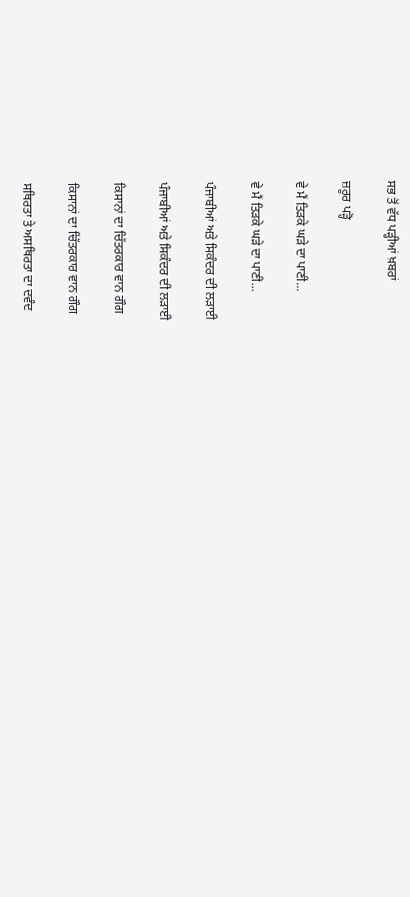ਸਭ ਤੋਂ ਵੱਧ ਪੜ੍ਹੀਆਂ ਖ਼ਬਰਾਂ

ਜ਼ਰੂਰ ਪੜ੍ਹੋ

ਵੇ ਮੈਂ ਤਿੜਕੇ ਘੜੇ ਦਾ ਪਾਣੀ...

ਵੇ ਮੈਂ ਤਿੜਕੇ ਘੜੇ ਦਾ ਪਾਣੀ...

ਪੰਜਾਬੀਆਂ ਅਤੇ ਸਿਕੰਦਰ ਦੀ ਲੜਾਈ

ਪੰਜਾਬੀਆਂ ਅਤੇ ਸਿਕੰਦਰ ਦੀ ਲੜਾਈ

ਕਿਸਾਨਾਂ ਦਾ ਚਿੱਤਰਕਾਰ ਵਾਨ ਗੌਗ

ਕਿਸਾਨਾਂ ਦਾ ਚਿੱਤਰਕਾਰ ਵਾਨ ਗੌਗ

ਸਥਿਰਤਾ ਤੇ ਅਸਥਿਰਤਾ ਦਾ ਦਵੰਦ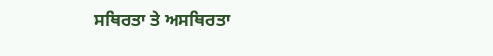ਸਥਿਰਤਾ ਤੇ ਅਸਥਿਰਤਾ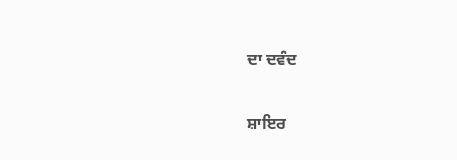ਦਾ ਦਵੰਦ

ਸ਼ਾਇਰ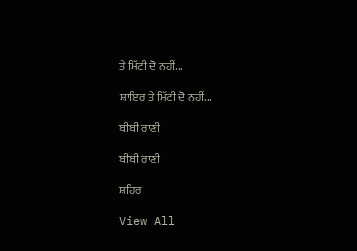ਤੇ ਮਿੱਟੀ ਦੋ ਨਹੀਂ...

ਸ਼ਾਇਰ ਤੇ ਮਿੱਟੀ ਦੋ ਨਹੀਂ...

ਬੀਬੀ ਰਾਣੀ

ਬੀਬੀ ਰਾਣੀ

ਸ਼ਹਿਰ

View All